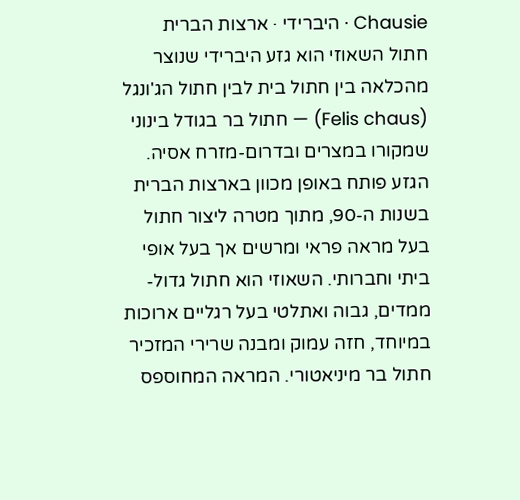Chausie · היברידי · ארצות הברית
חתול השאוזי הוא גזע היברידי שנוצר מהכלאה בין חתול בית לבין חתול הג'ונגל (Felis chaus) — חתול בר בגודל בינוני שמקורו במצרים ובדרום-מזרח אסיה. הגזע פותח באופן מכוון בארצות הברית בשנות ה-90, מתוך מטרה ליצור חתול בעל מראה פראי ומרשים אך בעל אופי ביתי וחברותי. השאוזי הוא חתול גדול-ממדים, גבוה ואתלטי בעל רגליים ארוכות במיוחד, חזה עמוק ומבנה שרירי המזכיר חתול בר מיניאטורי. המראה המחוספס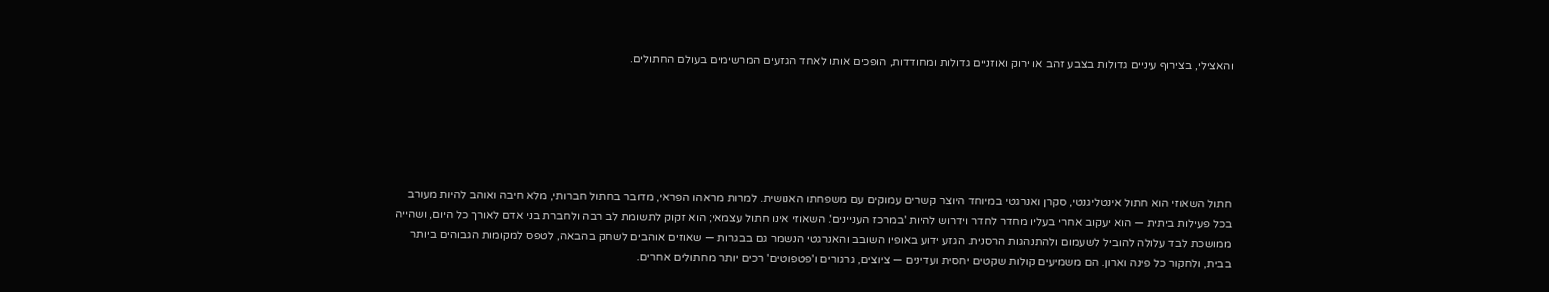והאצילי, בצירוף עיניים גדולות בצבע זהב או ירוק ואוזניים גדולות ומחודדות, הופכים אותו לאחד הגזעים המרשימים בעולם החתולים.






חתול השאוזי הוא חתול אינטליגנטי, סקרן ואנרגטי במיוחד היוצר קשרים עמוקים עם משפחתו האנושית. למרות מראהו הפראי, מדובר בחתול חברותי, מלא חיבה ואוהב להיות מעורב בכל פעילות ביתית — הוא יעקוב אחרי בעליו מחדר לחדר וידרוש להיות 'במרכז העניינים'. השאוזי אינו חתול עצמאי; הוא זקוק לתשומת לב רבה ולחברת בני אדם לאורך כל היום, ושהייה ממושכת לבד עלולה להוביל לשעמום ולהתנהגות הרסנית. הגזע ידוע באופיו השובב והאנרגטי הנשמר גם בבגרות — שאוזים אוהבים לשחק בהבאה, לטפס למקומות הגבוהים ביותר בבית, ולחקור כל פינה וארון. הם משמיעים קולות שקטים יחסית ועדינים — ציוצים, גרגורים ו'פטפוטים' רכים יותר מחתולים אחרים.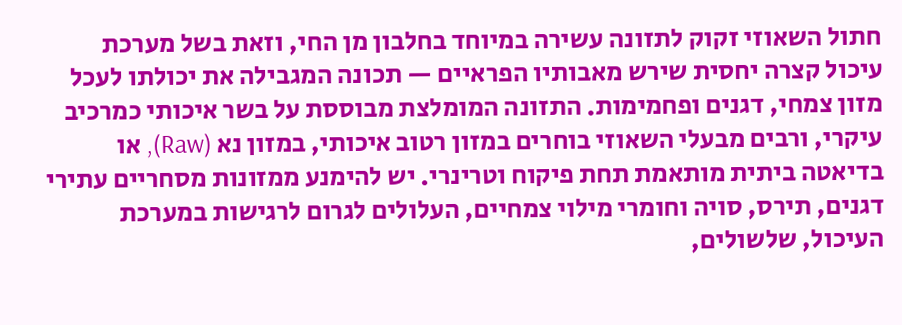חתול השאוזי זקוק לתזונה עשירה במיוחד בחלבון מן החי, וזאת בשל מערכת עיכול קצרה יחסית שירש מאבותיו הפראיים — תכונה המגבילה את יכולתו לעכל מזון צמחי, דגנים ופחמימות. התזונה המומלצת מבוססת על בשר איכותי כמרכיב עיקרי, ורבים מבעלי השאוזי בוחרים במזון רטוב איכותי, במזון נא (Raw), או בדיאטה ביתית מותאמת תחת פיקוח וטרינרי. יש להימנע ממזונות מסחריים עתירי דגנים, תירס, סויה וחומרי מילוי צמחיים, העלולים לגרום לרגישות במערכת העיכול, שלשולים,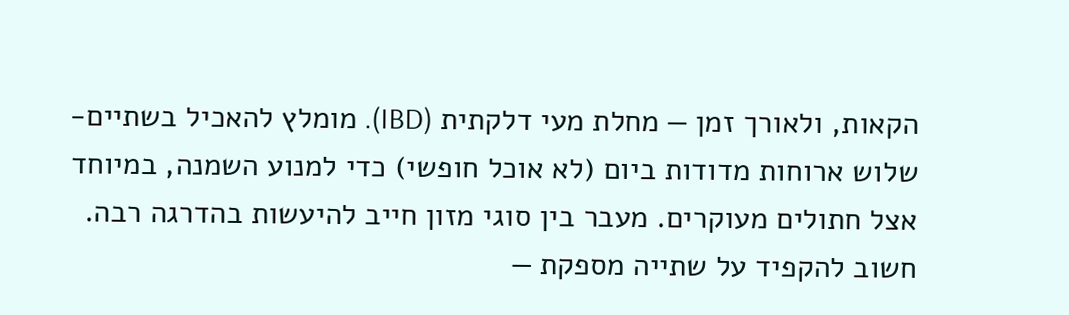הקאות, ולאורך זמן — מחלת מעי דלקתית (IBD). מומלץ להאכיל בשתיים-שלוש ארוחות מדודות ביום (לא אוכל חופשי) כדי למנוע השמנה, במיוחד אצל חתולים מעוקרים. מעבר בין סוגי מזון חייב להיעשות בהדרגה רבה. חשוב להקפיד על שתייה מספקת —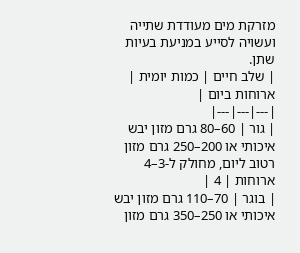מזרקת מים מעודדת שתייה ועשויה לסייע במניעת בעיות שתן.
| שלב חיים | כמות יומית | ארוחות ביום |
|---|---|---|
| גור | 60–80 גרם מזון יבש איכותי או 200–250 גרם מזון רטוב ליום, מחולק ל-3–4 ארוחות | 4 |
| בוגר | 70–110 גרם מזון יבש איכותי או 250–350 גרם מזון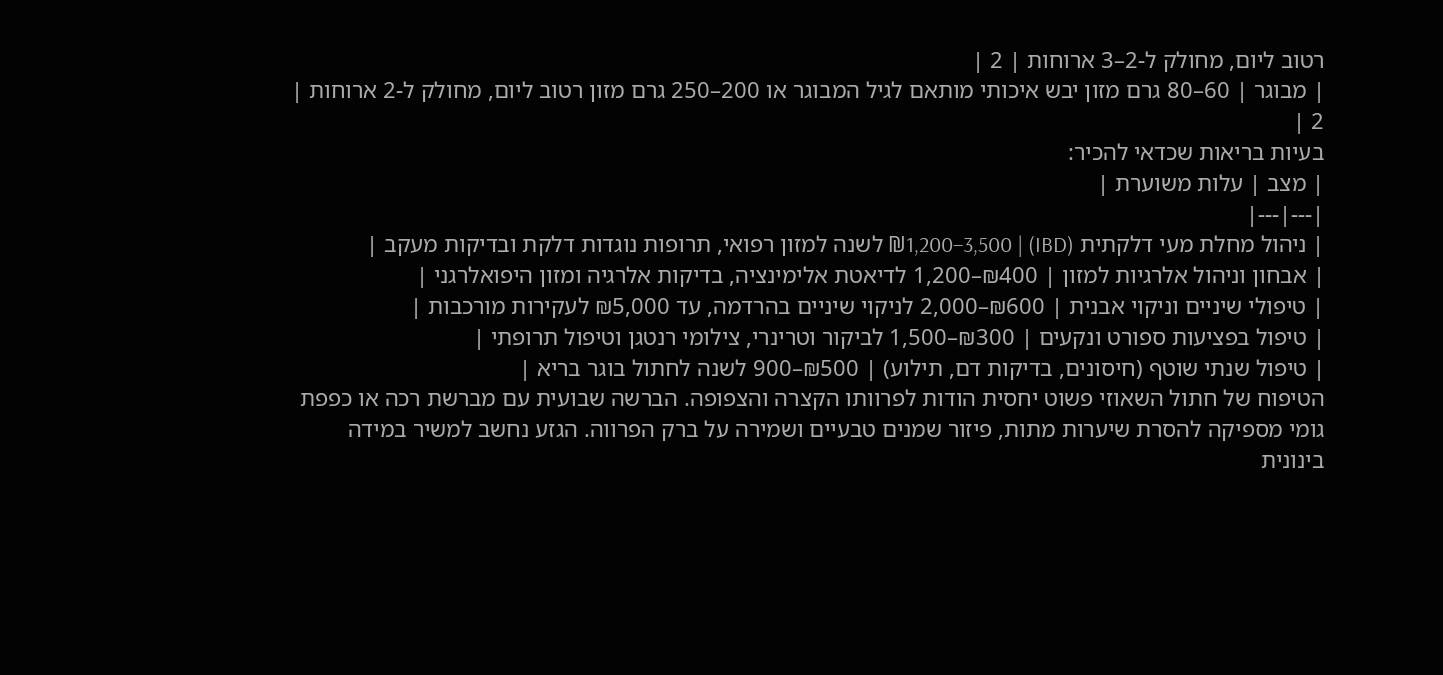רטוב ליום, מחולק ל-2–3 ארוחות | 2 |
| מבוגר | 60–80 גרם מזון יבש איכותי מותאם לגיל המבוגר או 200–250 גרם מזון רטוב ליום, מחולק ל-2 ארוחות | 2 |
בעיות בריאות שכדאי להכיר:
| מצב | עלות משוערת |
|---|---|
| ניהול מחלת מעי דלקתית (IBD) | ₪1,200–3,500 לשנה למזון רפואי, תרופות נוגדות דלקת ובדיקות מעקב |
| אבחון וניהול אלרגיות למזון | ₪400–1,200 לדיאטת אלימינציה, בדיקות אלרגיה ומזון היפואלרגני |
| טיפולי שיניים וניקוי אבנית | ₪600–2,000 לניקוי שיניים בהרדמה, עד ₪5,000 לעקירות מורכבות |
| טיפול בפציעות ספורט ונקעים | ₪300–1,500 לביקור וטרינרי, צילומי רנטגן וטיפול תרופתי |
| טיפול שנתי שוטף (חיסונים, בדיקות דם, תילוע) | ₪500–900 לשנה לחתול בוגר בריא |
הטיפוח של חתול השאוזי פשוט יחסית הודות לפרוותו הקצרה והצפופה. הברשה שבועית עם מברשת רכה או כפפת גומי מספיקה להסרת שיערות מתות, פיזור שמנים טבעיים ושמירה על ברק הפרווה. הגזע נחשב למשיר במידה בינונית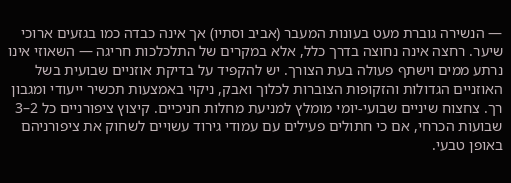— הנשירה גוברת מעט בעונות המעבר (אביב וסתיו) אך אינה כבדה כמו בגזעים ארוכי שיער. רחצה אינה נחוצה בדרך כלל, אלא במקרים של התלכלכות חריגה — השאוזי אינו נרתע ממים וישתף פעולה בעת הצורך. יש להקפיד על בדיקת אוזניים שבועית בשל האוזניים הגדולות והזקופות הצוברות לכלוך ואבק, ניקוי באמצעות תכשיר ייעודי ומגבון רך. צחצוח שיניים שבועי-יומי מומלץ למניעת מחלות חניכיים. קיצוץ ציפורניים כל 2–3 שבועות הכרחי, אם כי חתולים פעילים עם עמודי גירוד עשויים לשחוק את ציפורניהם באופן טבעי.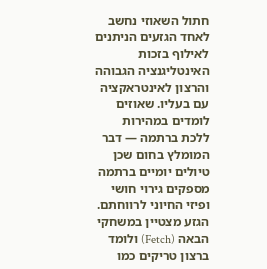חתול השאוזי נחשב לאחד הגזעים הניתנים לאילוף בזכות האינטליגנציה הגבוהה והרצון לאינטראקציה עם בעליו. שאוזים לומדים במהירות ללכת ברתמה — דבר המומלץ בחום שכן טיולים יומיים ברתמה מספקים גירוי חושי ופיזי החיוני לרווחתם. הגזע מצטיין במשחקי הבאה (Fetch) ולומד ברצון טריקים כמו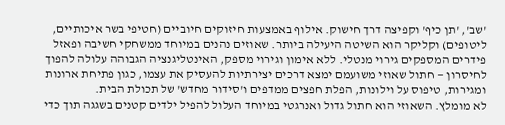'שב', 'תן כיף' וקפיצה דרך חישוק. אילוף באמצעות חיזוקים חיוביים (חטיפי בשר איכותיים, ליטופים) וקליקר הוא השיטה היעילה ביותר. שאוזים נהנים במיוחד ממשחקי חשיבה ופאזל פידרים המספקים גירוי מנטלי. ללא אימון וגירוי מספק, האינטליגנציה הגבוהה עלולה להפוך לחיסרון — חתול שאוזי משועמם ימצא דרכים יצירתיות להעסיק את עצמו, כגון פתיחת ארונות ומגירות, טיפוס על וילונות, הפלת חפצים ממדפים ו'סידור מחדש' של תכולת הבית.
לא מומלץ. השאוזי הוא חתול גדול ואנרגטי במיוחד העלול להפיל ילדים קטנים בשגגה תוך כדי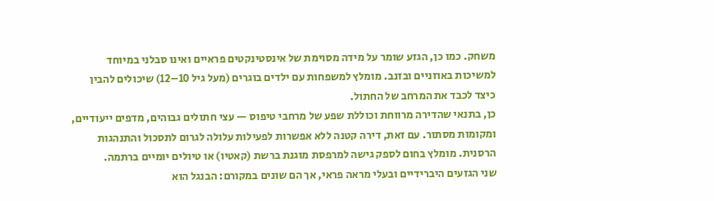משחק. כמו כן, הגזע שומר על מידה מסוימת של אינסטינקטים פראיים ואינו סבלני במיוחד למשיכות באוזניים ובזנב. מומלץ למשפחות עם ילדים בוגרים (מעל גיל 10–12) שיכולים להבין כיצד לכבד את המרחב של החתול.
כן, בתנאי שהדירה מרווחת וכוללת שפע של מרחבי טיפוס — עצי חתולים גבוהים, מדפים ייעודיים, ומקומות מסתור. עם זאת, דירה קטנה ללא אפשרות לפעילות עלולה לגרום לתסכול והתנהגות הרסנית. מומלץ בחום לספק גישה למרפסת מוגנת ברשת (קאטיו) או טיולים יומיים ברתמה.
שני הגזעים היברידיים ובעלי מראה פראי, אך הם שונים במקורם: הבנגל הוא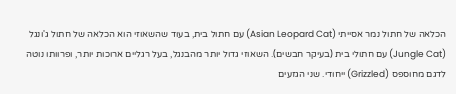הכלאה של חתול נמר אסייתי (Asian Leopard Cat) עם חתול בית, בעוד שהשאוזי הוא הכלאה של חתול ג'ונגל (Jungle Cat) עם חתולי בית (בעיקר חבשים). השאוזי גדול יותר מהבנגל, בעל רגליים ארוכות יותר, ופרוותו נוטה לדגם מחוספס (Grizzled) ייחודי. שני הגזעים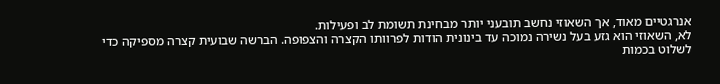אנרגטיים מאוד, אך השאוזי נחשב תובעני יותר מבחינת תשומת לב ופעילות.
לא, השאוזי הוא גזע בעל נשירה נמוכה עד בינונית הודות לפרוותו הקצרה והצפופה. הברשה שבועית קצרה מספיקה כדי לשלוט בכמות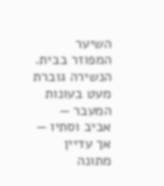השיער המפוזר בבית. הנשירה גוברת מעט בעונות המעבר — אביב וסתיו — אך עדיין מתונה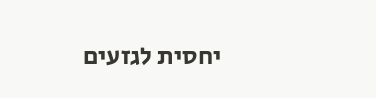יחסית לגזעים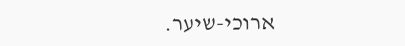ארוכי-שיער.